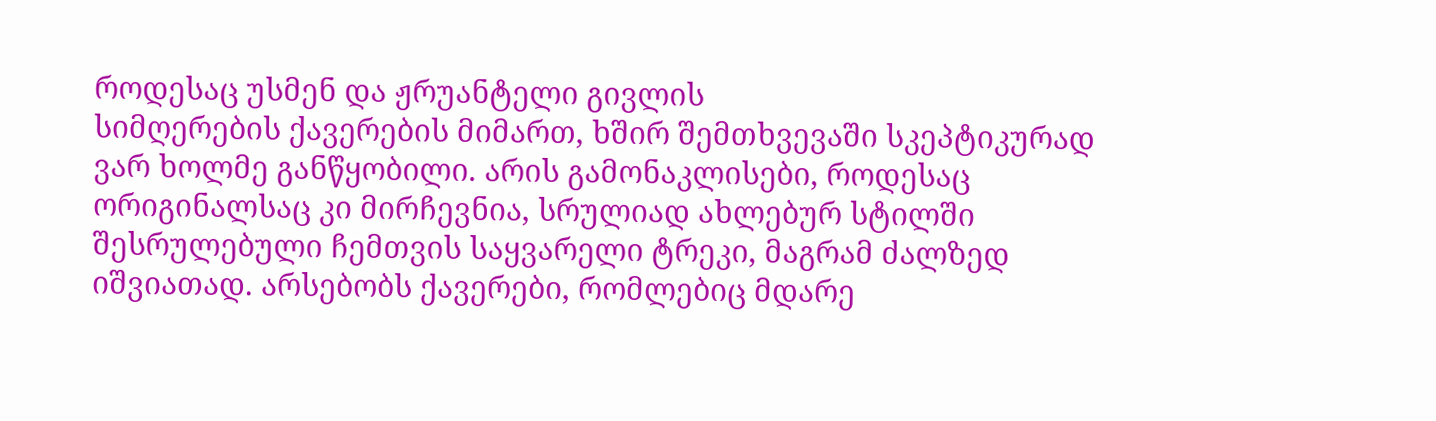როდესაც უსმენ და ჟრუანტელი გივლის
სიმღერების ქავერების მიმართ, ხშირ შემთხვევაში სკეპტიკურად ვარ ხოლმე განწყობილი. არის გამონაკლისები, როდესაც ორიგინალსაც კი მირჩევნია, სრულიად ახლებურ სტილში შესრულებული ჩემთვის საყვარელი ტრეკი, მაგრამ ძალზედ იშვიათად. არსებობს ქავერები, რომლებიც მდარე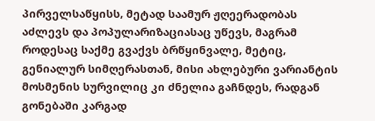პირველსაწყისს, მეტად საამურ ჟღეერადობას აძლევს და პოპულარიზაციასაც უწევს, მაგრამ როდესაც საქმე გვაქვს ბრწყინვალე, მეტიც, გენიალურ სიმღერასთან, მისი ახლებური ვარიანტის მოსმენის სურვილიც კი ძნელია გაჩნდეს, რადგან გონებაში კარგად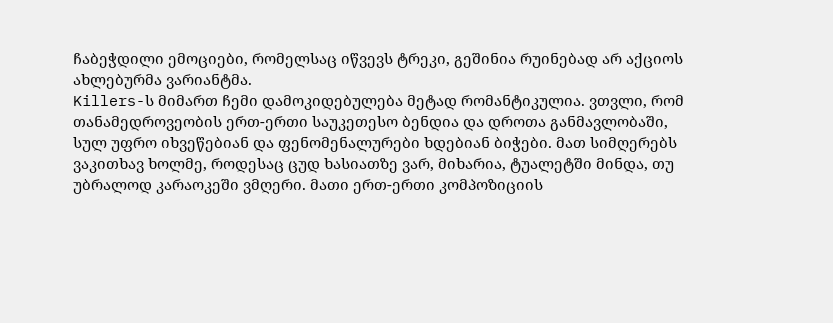ჩაბეჭდილი ემოციები, რომელსაც იწვევს ტრეკი, გეშინია რუინებად არ აქციოს ახლებურმა ვარიანტმა.
Killers-ს მიმართ ჩემი დამოკიდებულება მეტად რომანტიკულია. ვთვლი, რომ თანამედროვეობის ერთ-ერთი საუკეთესო ბენდია და დროთა განმავლობაში, სულ უფრო იხვეწებიან და ფენომენალურები ხდებიან ბიჭები. მათ სიმღერებს ვაკითხავ ხოლმე, როდესაც ცუდ ხასიათზე ვარ, მიხარია, ტუალეტში მინდა, თუ უბრალოდ კარაოკეში ვმღერი. მათი ერთ-ერთი კომპოზიციის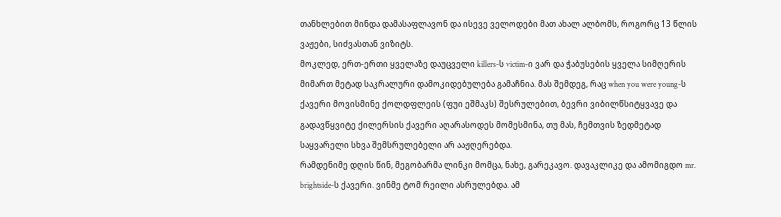თანხლებით მინდა დამასაფლავონ და ისევე ველოდები მათ ახალ ალბომს, როგორც 13 წლის ვაჟები, სიძვასთან ვიზიტს.
მოკლედ, ერთ-ერთი ყველაზე დაუცველი killers-ს victim-ი ვარ და ჭაბუსების ყველა სიმღერის მიმართ მეტად საკრალური დამოკიდებულება გამაჩნია. მას შემდეგ, რაც when you were young-ს ქავერი მოვისმინე ქოლდფლეის (ფუი ეშმაკს) შესრულებით, ბევრი ვიბილწსიტყვავე და გადავწყვიტე ქილერსის ქავერი აღარასოდეს მომესმინა, თუ მას, ჩემთვის ზედმეტად საყვარელი სხვა შემსრულებელი არ ააჟღერებდა.
რამდენიმე დღის წინ, მეგობარმა ლინკი მომცა, ნახე, გარეკავო. დავაკლიკე და ამომიგდო mr. brightside-ს ქავერი. ვინმე ტომ რეილი ასრულებდა. ამ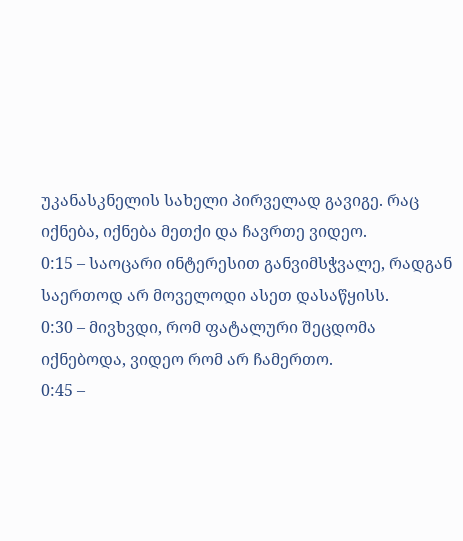უკანასკნელის სახელი პირველად გავიგე. რაც იქნება, იქნება მეთქი და ჩავრთე ვიდეო.
0:15 – საოცარი ინტერესით განვიმსჭვალე, რადგან საერთოდ არ მოველოდი ასეთ დასაწყისს.
0:30 – მივხვდი, რომ ფატალური შეცდომა იქნებოდა, ვიდეო რომ არ ჩამერთო.
0:45 –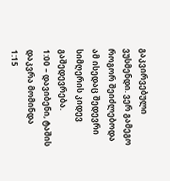გაკვირვებული ვუსმენდი. ვერ გამეგო როგორ შეიძლებოდა ამ ისედაც შედევრი სიმღერის კიდევ გაშედევრება.
1:00 – დავიბენი, ტაშის დაკვრა მომინდა
1:15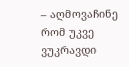– აღმოვაჩინე რომ უკვე ვუკრავდი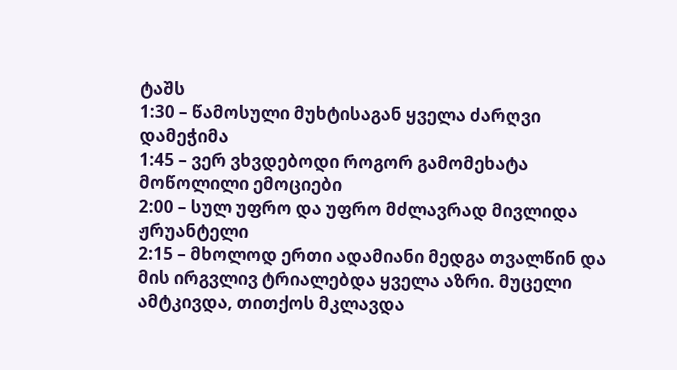ტაშს
1:30 – წამოსული მუხტისაგან ყველა ძარღვი დამეჭიმა
1:45 – ვერ ვხვდებოდი როგორ გამომეხატა მოწოლილი ემოციები
2:00 – სულ უფრო და უფრო მძლავრად მივლიდა ჟრუანტელი
2:15 – მხოლოდ ერთი ადამიანი მედგა თვალწინ და მის ირგვლივ ტრიალებდა ყველა აზრი. მუცელი ამტკივდა, თითქოს მკლავდა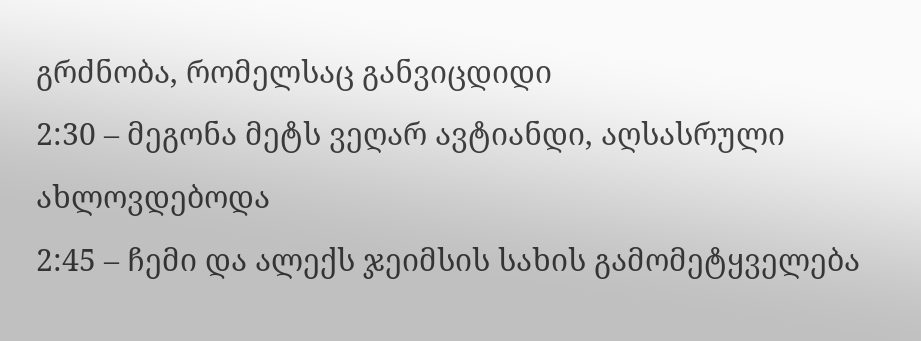გრძნობა, რომელსაც განვიცდიდი
2:30 – მეგონა მეტს ვეღარ ავტიანდი, აღსასრული ახლოვდებოდა
2:45 – ჩემი და ალექს ჯეიმსის სახის გამომეტყველება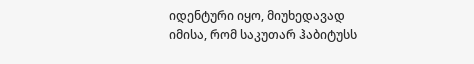იდენტური იყო, მიუხედავად იმისა, რომ საკუთარ ჰაბიტუსს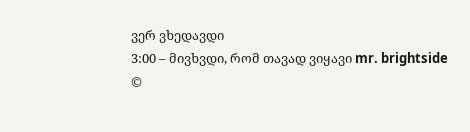ვერ ვხედავდი
3:00 – მივხვდი, რომ თავად ვიყავი mr. brightside
©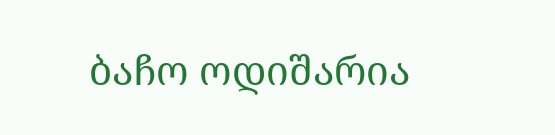ბაჩო ოდიშარია